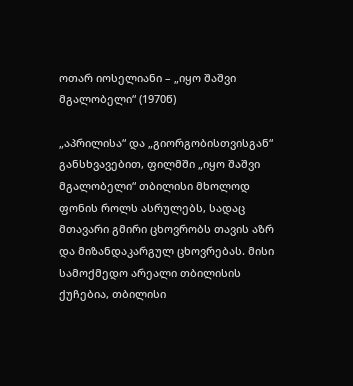ოთარ იოსელიანი – „იყო შაშვი მგალობელი“ (1970წ)

„აპრილისა“ და „გიორგობისთვისგან“ განსხვავებით, ფილმში „იყო შაშვი მგალობელი“ თბილისი მხოლოდ ფონის როლს ასრულებს, სადაც მთავარი გმირი ცხოვრობს თავის აზრ და მიზანდაკარგულ ცხოვრებას. მისი სამოქმედო არეალი თბილისის ქუჩებია, თბილისი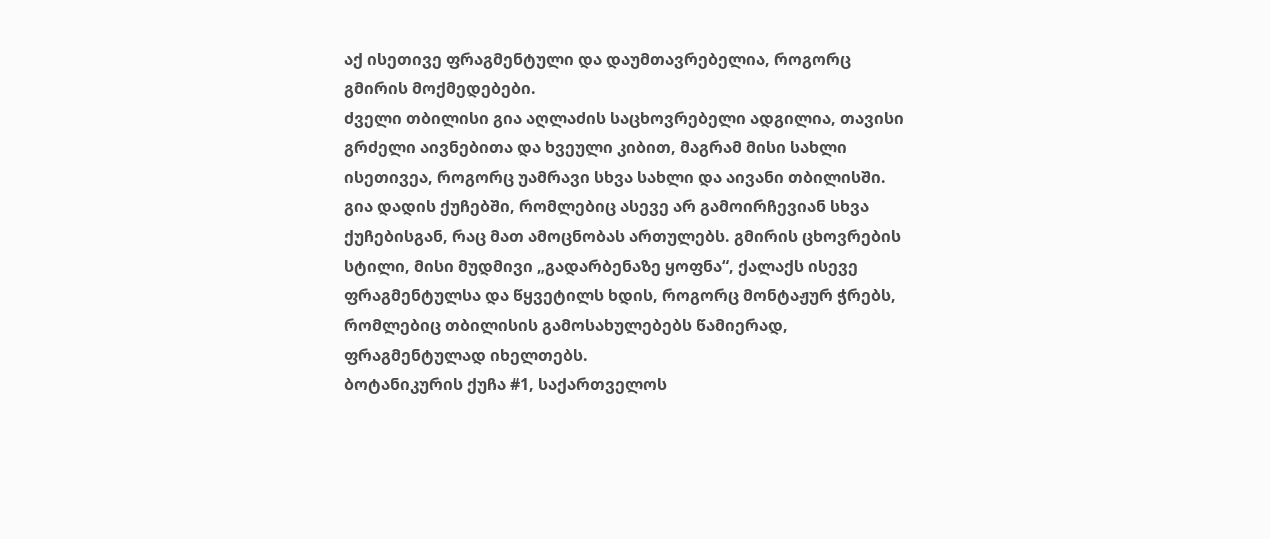აქ ისეთივე ფრაგმენტული და დაუმთავრებელია, როგორც გმირის მოქმედებები.
ძველი თბილისი გია აღლაძის საცხოვრებელი ადგილია, თავისი გრძელი აივნებითა და ხვეული კიბით, მაგრამ მისი სახლი ისეთივეა, როგორც უამრავი სხვა სახლი და აივანი თბილისში. გია დადის ქუჩებში, რომლებიც ასევე არ გამოირჩევიან სხვა ქუჩებისგან, რაც მათ ამოცნობას ართულებს. გმირის ცხოვრების სტილი, მისი მუდმივი „გადარბენაზე ყოფნა“, ქალაქს ისევე ფრაგმენტულსა და წყვეტილს ხდის, როგორც მონტაჟურ ჭრებს, რომლებიც თბილისის გამოსახულებებს წამიერად, ფრაგმენტულად იხელთებს.
ბოტანიკურის ქუჩა #1, საქართველოს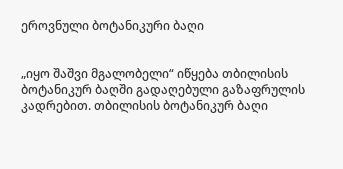ეროვნული ბოტანიკური ბაღი


„იყო შაშვი მგალობელი“ იწყება თბილისის ბოტანიკურ ბაღში გადაღებული გაზაფრულის კადრებით. თბილისის ბოტანიკურ ბაღი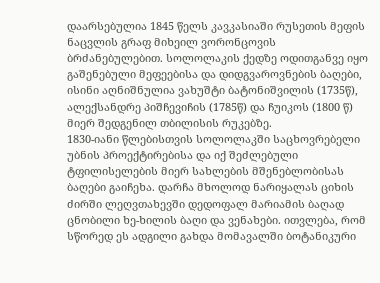დაარსებულია 1845 წელს კავკასიაში რუსეთის მეფის ნაცვლის გრაფ მიხეილ ვორონცოვის ბრძანებულებით. სოლოლაკის ქედზე ოდითგანვე იყო გაშენებული მეფეებისა და დიდგვაროვნების ბაღები, ისინი აღნიშნულია ვახუშტი ბატონიშვილის (1735წ), ალექსანდრე პიშჩევიჩის (1785წ) და ჩუიკოს (1800 წ) მიერ შედგენილ თბილისის რუკებზე.
1830-იანი წლებისთვის სოლოლაკში საცხოვრებელი უბნის პროექტირებისა და იქ შეძლებული ტფილისელების მიერ სახლების მშენებლობისას ბაღები გაიჩეხა. დარჩა მხოლოდ ნარიყალას ციხის ძირში ლეღვთახევში დედოფალ მარიამის ბაღად ცნობილი ხე-ხილის ბაღი და ვენახები. ითვლება, რომ სწორედ ეს ადგილი გახდა მომავალში ბოტანიკური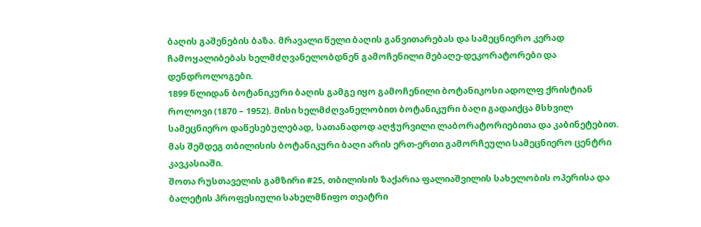ბაღის გაშენების ბაზა. მრავალი წელი ბაღის განვითარებას და სამეცნიერო კერად ჩამოყალიბებას ხელმძღვანელობდნენ გამოჩენილი მებაღე-დეკორატორები და დენდროლოგები.
1899 წლიდან ბოტანიკური ბაღის გამგე იყო გამოჩენილი ბოტანიკოსი ადოლფ ქრისტიან როლოვი (1870 – 1952). მისი ხელმძღვანელობით ბოტანიკური ბაღი გადაიქცა მსხვილ სამეცნიერო დაწესებულებად, სათანადოდ აღჭურვილი ლაბორატორიებითა და კაბინეტებით. მას შემდეგ თბილისის ბოტანიკური ბაღი არის ერთ-ერთი გამორჩეული სამეცნიერო ცენტრი კავკასიაში.
შოთა რუსთაველის გამზირი #25, თბილისის ზაქარია ფალიაშვილის სახელობის ოპერისა და ბალეტის პროფესიული სახელმწიფო თეატრი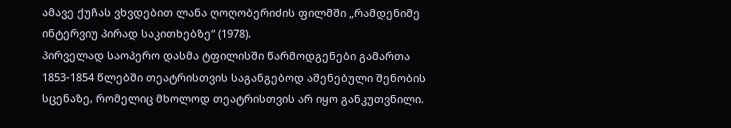ამავე ქუჩას ვხვდებით ლანა ღოღობერიძის ფილმში „რამდენიმე ინტერვიუ პირად საკითხებზე“ (1978).
პირველად საოპერო დასმა ტფილისში წარმოდგენები გამართა 1853-1854 წლებში თეატრისთვის საგანგებოდ აშენებული შენობის სცენაზე, რომელიც მხოლოდ თეატრისთვის არ იყო განკუთვნილი.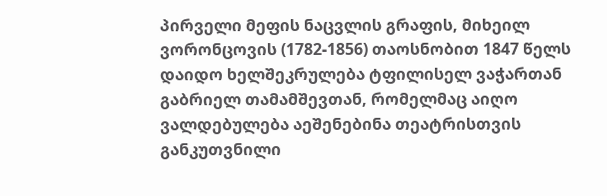პირველი მეფის ნაცვლის გრაფის, მიხეილ ვორონცოვის (1782-1856) თაოსნობით 1847 წელს დაიდო ხელშეკრულება ტფილისელ ვაჭართან გაბრიელ თამამშევთან, რომელმაც აიღო ვალდებულება აეშენებინა თეატრისთვის განკუთვნილი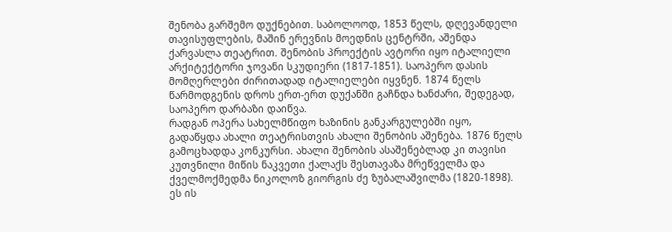შენობა გარშემო დუქნებით. საბოლოოდ, 1853 წელს, დღევანდელი თავისუფლების, მაშინ ერევნის მოედნის ცენტრში, აშენდა ქარვასლა თეატრით. შენობის პროექტის ავტორი იყო იტალიელი არქიტექტორი ჯოვანი სკუდიერი (1817-1851). საოპერო დასის მომღერლები ძირითადად იტალიელები იყვნენ. 1874 წელს წარმოდგენის დროს ერთ-ერთ დუქანში გაჩნდა ხანძარი, შედეგად, საოპერო დარბაზი დაიწვა.
რადგან ოპერა სახელმწიფო ხაზინის განკარგულებში იყო, გადაწყდა ახალი თეატრისთვის ახალი შენობის აშენება. 1876 წელს გამოცხადდა კონკურსი. ახალი შენობის ასაშენებლად კი თავისი კუთვნილი მიწის ნაკვეთი ქალაქს შესთავაზა მრეწველმა და ქველმოქმედმა ნიკოლოზ გიორგის ძე ზუბალაშვილმა (1820-1898). ეს ის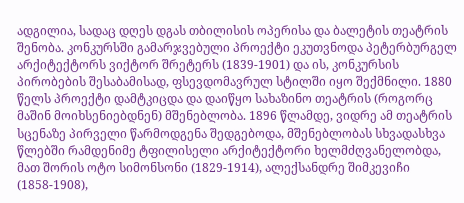ადგილია, სადაც დღეს დგას თბილისის ოპერისა და ბალეტის თეატრის შენობა. კონკურსში გამარჯვებული პროექტი ეკუთვნოდა პეტერბურგელ არქიტექტორს ვიქტორ შრეტერს (1839-1901) და ის, კონკურსის პირობების შესაბამისად, ფსევდომავრულ სტილში იყო შექმნილი. 1880 წელს პროექტი დამტკიცდა და დაიწყო სახაზინო თეატრის (როგორც მაშინ მოიხსენიებდნენ) მშენებლობა. 1896 წლამდე, ვიდრე ამ თეატრის სცენაზე პირველი წარმოდგენა შედგებოდა, მშენებლობას სხვადასხვა წლებში რამდენიმე ტფილისელი არქიტექტორი ხელმძღვანელობდა, მათ შორის ოტო სიმონსონი (1829-1914), ალექსანდრე შიმკევიჩი (1858-1908),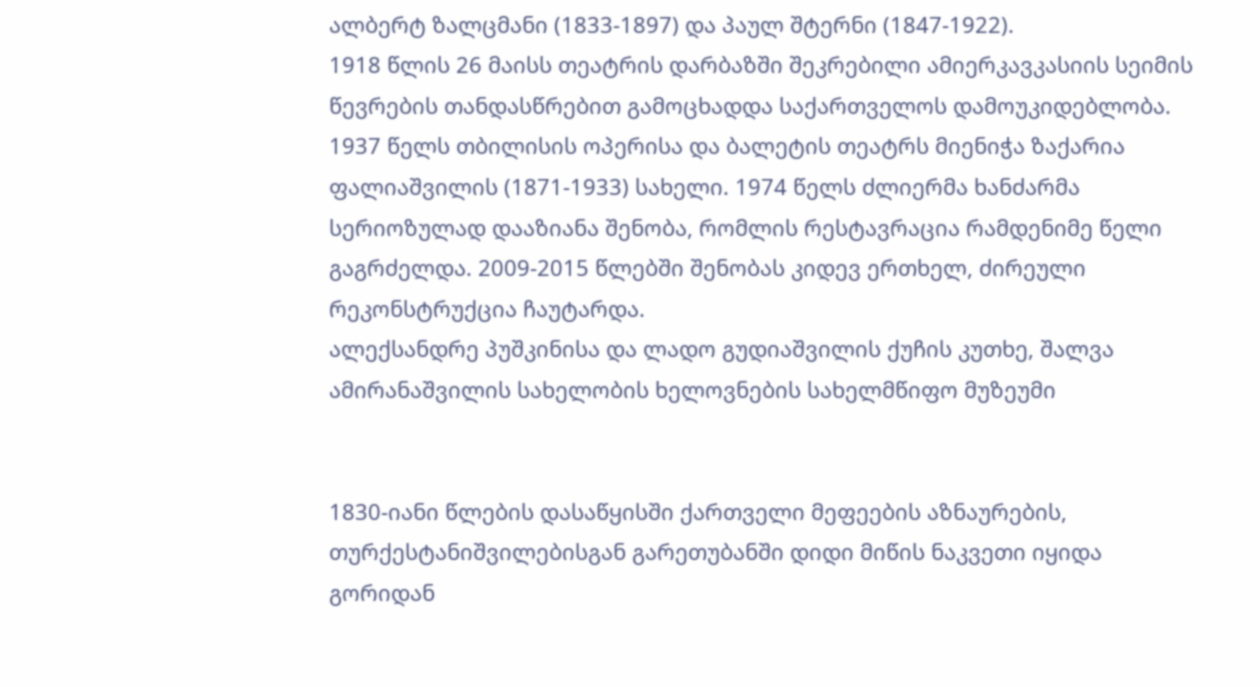ალბერტ ზალცმანი (1833-1897) და პაულ შტერნი (1847-1922).
1918 წლის 26 მაისს თეატრის დარბაზში შეკრებილი ამიერკავკასიის სეიმის წევრების თანდასწრებით გამოცხადდა საქართველოს დამოუკიდებლობა.
1937 წელს თბილისის ოპერისა და ბალეტის თეატრს მიენიჭა ზაქარია ფალიაშვილის (1871-1933) სახელი. 1974 წელს ძლიერმა ხანძარმა სერიოზულად დააზიანა შენობა, რომლის რესტავრაცია რამდენიმე წელი გაგრძელდა. 2009-2015 წლებში შენობას კიდევ ერთხელ, ძირეული რეკონსტრუქცია ჩაუტარდა.
ალექსანდრე პუშკინისა და ლადო გუდიაშვილის ქუჩის კუთხე, შალვა ამირანაშვილის სახელობის ხელოვნების სახელმწიფო მუზეუმი


1830-იანი წლების დასაწყისში ქართველი მეფეების აზნაურების, თურქესტანიშვილებისგან გარეთუბანში დიდი მიწის ნაკვეთი იყიდა გორიდან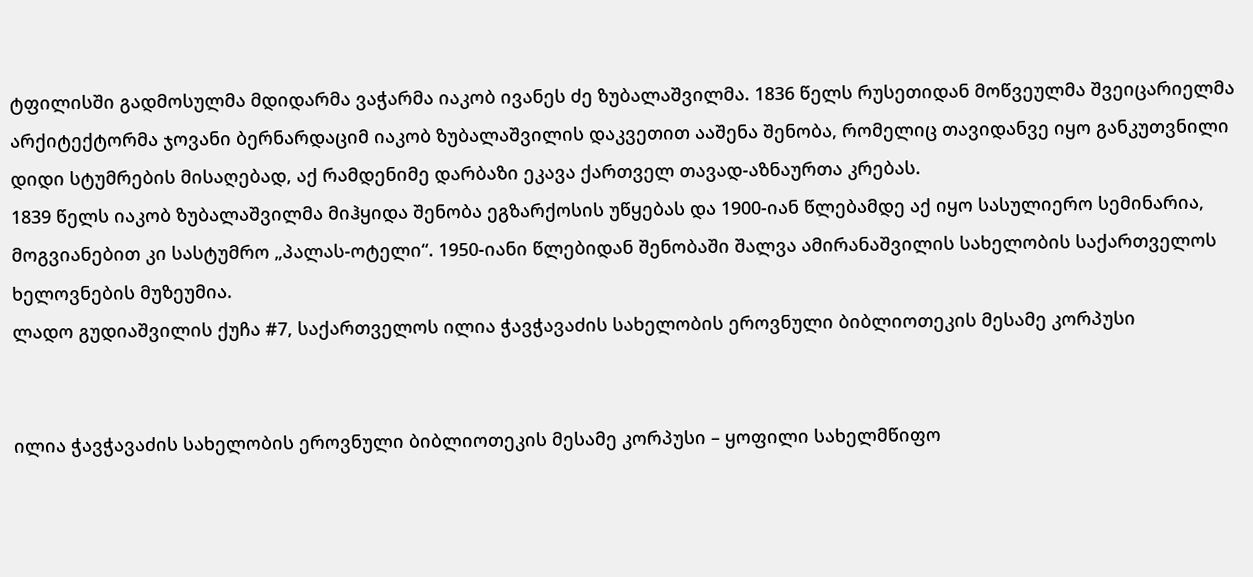ტფილისში გადმოსულმა მდიდარმა ვაჭარმა იაკობ ივანეს ძე ზუბალაშვილმა. 1836 წელს რუსეთიდან მოწვეულმა შვეიცარიელმა არქიტექტორმა ჯოვანი ბერნარდაციმ იაკობ ზუბალაშვილის დაკვეთით ააშენა შენობა, რომელიც თავიდანვე იყო განკუთვნილი დიდი სტუმრების მისაღებად, აქ რამდენიმე დარბაზი ეკავა ქართველ თავად-აზნაურთა კრებას.
1839 წელს იაკობ ზუბალაშვილმა მიჰყიდა შენობა ეგზარქოსის უწყებას და 1900-იან წლებამდე აქ იყო სასულიერო სემინარია, მოგვიანებით კი სასტუმრო „პალას-ოტელი“. 1950-იანი წლებიდან შენობაში შალვა ამირანაშვილის სახელობის საქართველოს ხელოვნების მუზეუმია.
ლადო გუდიაშვილის ქუჩა #7, საქართველოს ილია ჭავჭავაძის სახელობის ეროვნული ბიბლიოთეკის მესამე კორპუსი


ილია ჭავჭავაძის სახელობის ეროვნული ბიბლიოთეკის მესამე კორპუსი – ყოფილი სახელმწიფო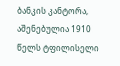ბანკის კანტორა, აშენებულია 1910 წელს ტფილისელი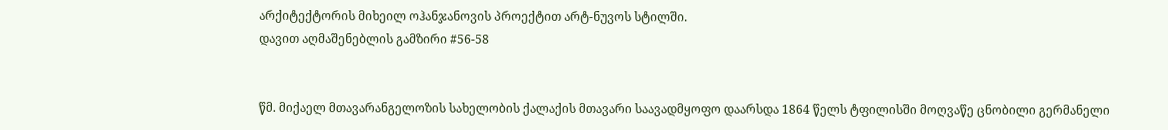არქიტექტორის მიხეილ ოჰანჯანოვის პროექტით არტ-ნუვოს სტილში.
დავით აღმაშენებლის გამზირი #56-58


წმ. მიქაელ მთავარანგელოზის სახელობის ქალაქის მთავარი საავადმყოფო დაარსდა 1864 წელს ტფილისში მოღვაწე ცნობილი გერმანელი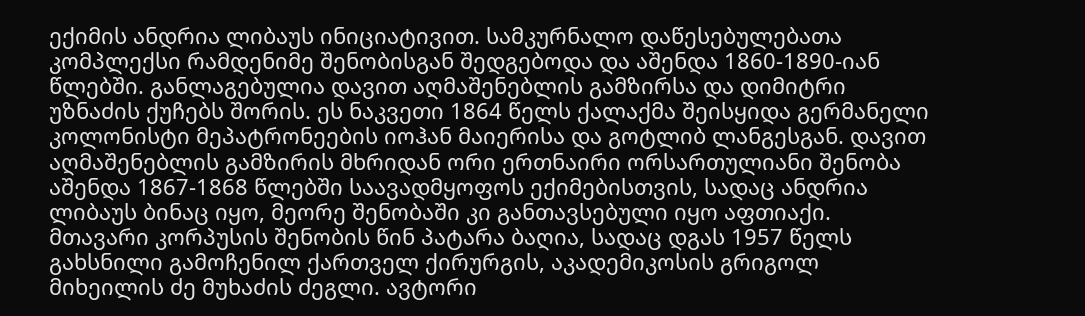ექიმის ანდრია ლიბაუს ინიციატივით. სამკურნალო დაწესებულებათა კომპლექსი რამდენიმე შენობისგან შედგებოდა და აშენდა 1860-1890-იან წლებში. განლაგებულია დავით აღმაშენებლის გამზირსა და დიმიტრი უზნაძის ქუჩებს შორის. ეს ნაკვეთი 1864 წელს ქალაქმა შეისყიდა გერმანელი კოლონისტი მეპატრონეების იოჰან მაიერისა და გოტლიბ ლანგესგან. დავით აღმაშენებლის გამზირის მხრიდან ორი ერთნაირი ორსართულიანი შენობა აშენდა 1867-1868 წლებში საავადმყოფოს ექიმებისთვის, სადაც ანდრია ლიბაუს ბინაც იყო, მეორე შენობაში კი განთავსებული იყო აფთიაქი.
მთავარი კორპუსის შენობის წინ პატარა ბაღია, სადაც დგას 1957 წელს გახსნილი გამოჩენილ ქართველ ქირურგის, აკადემიკოსის გრიგოლ მიხეილის ძე მუხაძის ძეგლი. ავტორი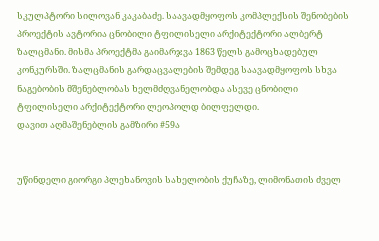სკულპტორი სილოვან კაკაბაძე. საავადმყოფოს კომპლექსის შენობების პროექტის ავტორია ცნობილი ტფილისელი არქიტექტორი ალბერტ ზალცმანი. მისმა პროექტმა გაიმარჯვა 1863 წელს გამოცხადებულ კონკურსში. ზალცმანის გარდაცვალების შემდეგ საავადმყოფოს სხვა ნაგებობის მშენებლობას ხელმძღვანელობდა ასევე ცნობილი ტფილისელი არქიტექტორი ლეოპოლდ ბილფელდი.
დავით აღმაშენებლის გამზირი #59ა


უწინდელი გიორგი პლეხანოვის სახელობის ქუჩაზე, ლიმონათის ძველ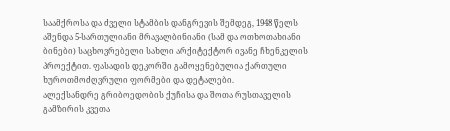საამქროსა და ძველი სტამბის დანგრევის შემდეგ, 1948 წელს აშენდა 5-სართულიანი მრავალბინიანი (სამ და ოთხოთახიანი ბინები) საცხოვრებელი სახლი არქიტექტორ ივანე ჩხენკელის პროექტით. ფასადის დეკორში გამოყენებულია ქართული ხუროთმოძღვრული ფორმები და დეტალები.
ალექსანდრე გრიბოედობის ქუჩისა და შოთა რუსთაველის გამზირის კვეთა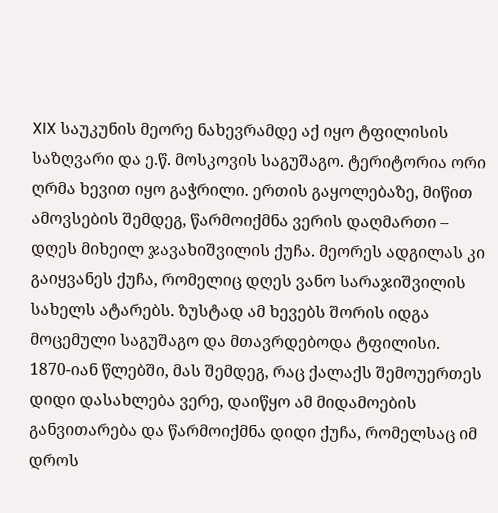XIX საუკუნის მეორე ნახევრამდე აქ იყო ტფილისის საზღვარი და ე.წ. მოსკოვის საგუშაგო. ტერიტორია ორი ღრმა ხევით იყო გაჭრილი. ერთის გაყოლებაზე, მიწით ამოვსების შემდეგ, წარმოიქმნა ვერის დაღმართი – დღეს მიხეილ ჯავახიშვილის ქუჩა. მეორეს ადგილას კი გაიყვანეს ქუჩა, რომელიც დღეს ვანო სარაჯიშვილის სახელს ატარებს. ზუსტად ამ ხევებს შორის იდგა მოცემული საგუშაგო და მთავრდებოდა ტფილისი.
1870-იან წლებში, მას შემდეგ, რაც ქალაქს შემოუერთეს დიდი დასახლება ვერე, დაიწყო ამ მიდამოების განვითარება და წარმოიქმნა დიდი ქუჩა, რომელსაც იმ დროს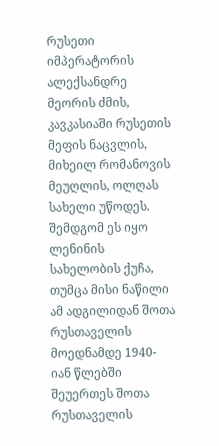რუსეთი იმპერატორის ალექსანდრე მეორის ძმის, კავკასიაში რუსეთის მეფის ნაცვლის, მიხეილ რომანოვის მეუღლის, ოლღას სახელი უწოდეს. შემდგომ ეს იყო ლენინის სახელობის ქუჩა, თუმცა მისი ნაწილი ამ ადგილიდან შოთა რუსთაველის მოედნამდე 1940-იან წლებში შეუერთეს შოთა რუსთაველის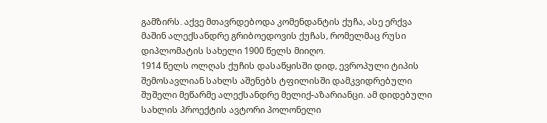გამზირს. აქვე მთავრდებოდა კომენდანტის ქუჩა, ასე ერქვა მაშინ ალექსანდრე გრიბოედოვის ქუჩას, რომელმაც რუსი დიპლომატის სახელი 1900 წელს მიიღო.
1914 წელს ოლღას ქუჩის დასაწყისში დიდ, ევროპული ტიპის შემოსავლიან სახლს აშენებს ტფილისში დამკვიდრებული შუშელი მეწარმე ალექსანდრე მელიქ-აზარიანცი. ამ დიდებული სახლის პროექტის ავტორი პოლონელი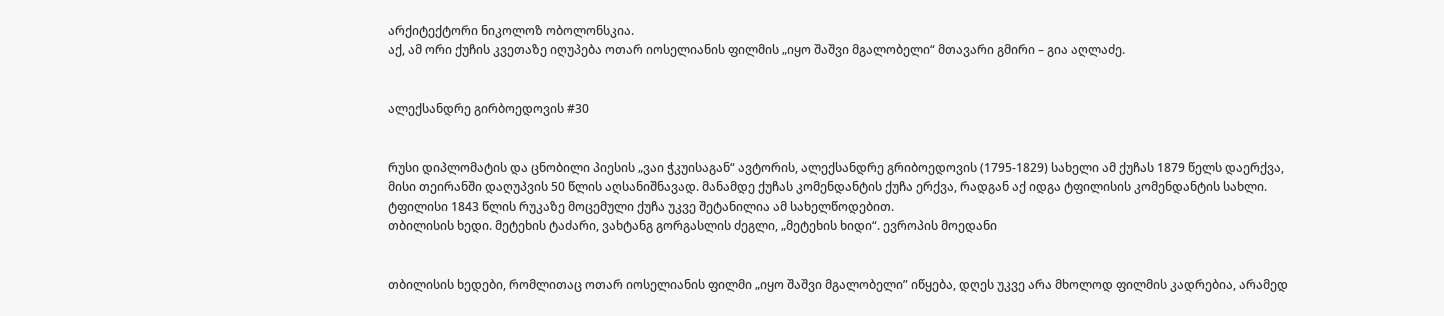არქიტექტორი ნიკოლოზ ობოლონსკია.
აქ, ამ ორი ქუჩის კვეთაზე იღუპება ოთარ იოსელიანის ფილმის „იყო შაშვი მგალობელი“ მთავარი გმირი – გია აღლაძე.


ალექსანდრე გირბოედოვის #30


რუსი დიპლომატის და ცნობილი პიესის „ვაი ჭკუისაგან“ ავტორის, ალექსანდრე გრიბოედოვის (1795-1829) სახელი ამ ქუჩას 1879 წელს დაერქვა, მისი თეირანში დაღუპვის 50 წლის აღსანიშნავად. მანამდე ქუჩას კომენდანტის ქუჩა ერქვა, რადგან აქ იდგა ტფილისის კომენდანტის სახლი. ტფილისი 1843 წლის რუკაზე მოცემული ქუჩა უკვე შეტანილია ამ სახელწოდებით.
თბილისის ხედი. მეტეხის ტაძარი, ვახტანგ გორგასლის ძეგლი, „მეტეხის ხიდი“. ევროპის მოედანი


თბილისის ხედები, რომლითაც ოთარ იოსელიანის ფილმი „იყო შაშვი მგალობელი” იწყება, დღეს უკვე არა მხოლოდ ფილმის კადრებია, არამედ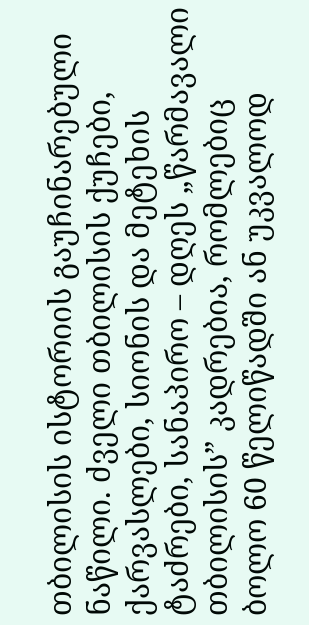თბილისის ისტორიის გაუჩინარებული ნაწილი. ძველი თბილისის ქუჩები, ქარვასლები, სიონის და მეტეხის ტაძრები, სანაპირო – დღეს „წარმავალი თბილისის” კადრებია, რომლებიც ბოლო 60 წელიწადში ან უკვალოდ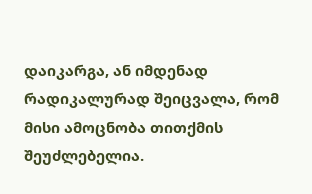დაიკარგა, ან იმდენად რადიკალურად შეიცვალა, რომ მისი ამოცნობა თითქმის შეუძლებელია.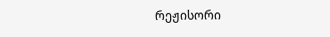რეჟისორი